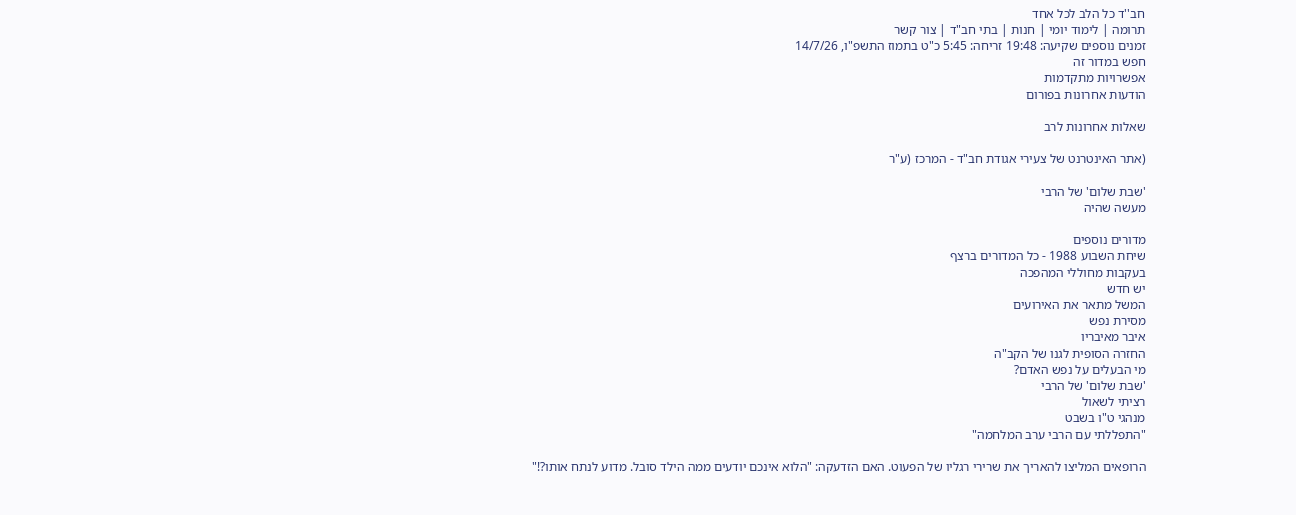חב''ד כל הלב לכל אחד
תרומה | לימוד יומי | חנות | בתי חב"ד | צור קשר
זמנים נוספים שקיעה: 19:48 זריחה: 5:45 כ"ט בתמוז התשפ"ו, 14/7/26
חפש במדור זה
אפשרויות מתקדמות
הודעות אחרונות בפורום

שאלות אחרונות לרב

(אתר האינטרנט של צעירי אגודת חב"ד - המרכז (ע"ר

'שבת שלום' של הרבי
מעשה שהיה

מדורים נוספים
שיחת השבוע 1988 - כל המדורים ברצף
בעקבות מחוללי המהפכה
יש חדש
המשל מתאר את האירועים
מסירת נפש
איבר מאיבריו
החזרה הסופית לגנו של הקב"ה
מי הבעלים על נפש האדם?
'שבת שלום' של הרבי
רציתי לשאול
מנהגי ט"ו בשבט
"התפללתי עם הרבי ערב המלחמה"

הרופאים המליצו להאריך את שרירי רגליו של הפעוט. האם הזדעקה: "הלוא אינכם יודעים ממה הילד סובל. מדוע לנתח אותו?!"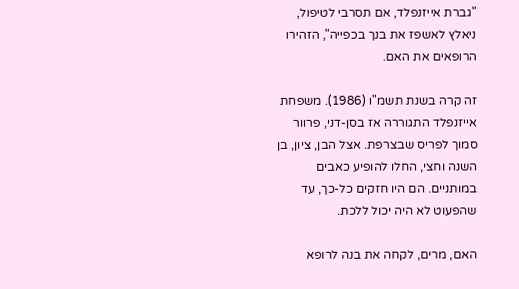"גברת אייזנפלד, אם תסרבי לטיפול, ניאלץ לאשפז את בנך בכפייה", הזהירו הרופאים את האם.

זה קרה בשנת תשמ"ו (1986). משפחת אייזנפלד התגוררה אז בסן-דני, פרוור סמוך לפריס שבצרפת. אצל הבן, ציון, בן השנה וחצי, החלו להופיע כאבים במותניים. הם היו חזקים כל-כך, עד שהפעוט לא היה יכול ללכת.

האם, מרים, לקחה את בנה לרופא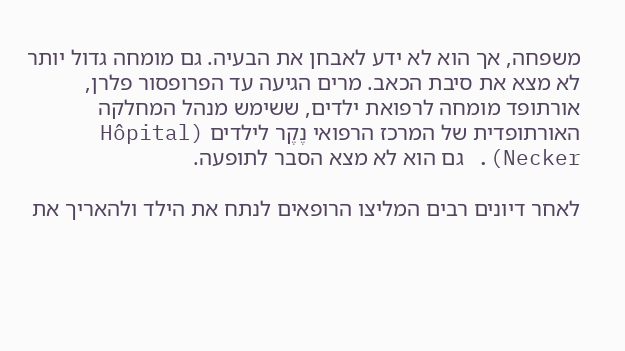משפחה, אך הוא לא ידע לאבחן את הבעיה. גם מומחה גדול יותר לא מצא את סיבת הכאב. מרים הגיעה עד הפרופסור פלרן, אורתופד מומחה לרפואת ילדים, ששימש מנהל המחלקה האורתופדית של המרכז הרפואי נֶקֶר לילדים (Hôpital Necker). גם הוא לא מצא הסבר לתופעה.

לאחר דיונים רבים המליצו הרופאים לנתח את הילד ולהאריך את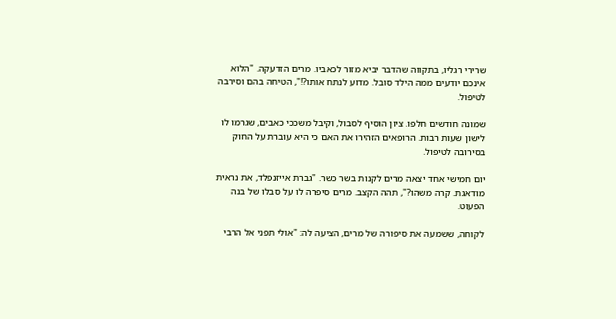שרירי רגליו, בתקווה שהדבר יביא מזור לכאביו. מרים הזדעקה. "הלוא אינכם יודעים ממה הילד סובל. מדוע לנתח אותו?!", הטיחה בהם וסירבה לטיפול.

שמונה חודשים חלפו. ציון הוסיף לסבול, וקיבל משככי כאבים, שגרמו לו לישון שעות רבות. הרופאים הזהירו את האם כי היא עוברת על החוק בסירובה לטיפול.

יום חמישי אחד יצאה מרים לקנות בשר כשר. "גברת אייזנפלד, את נראית מודאגת. קרה משהו?", תהה הקצב. מרים סיפרה לו על סבלו של בנה הפעוט.

לקוחה, ששמעה את סיפורה של מרים, הציעה לה: "אולי תפני אל הרבי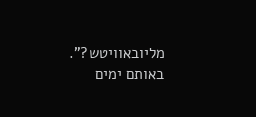מליובאוויטש?". באותם ימים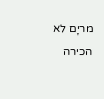מריָם לא הכירה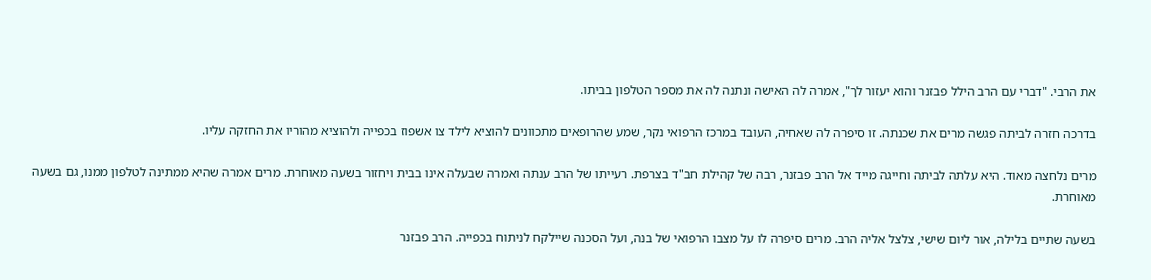את הרבי. "דברי עם הרב הילל פבזנר והוא יעזור לך", אמרה לה האישה ונתנה לה את מספר הטלפון בביתו.

בדרכה חזרה לביתה פגשה מרים את שכנתה. זו סיפרה לה שאחיה, העובד במרכז הרפואי נקר, שמע שהרופאים מתכוונים להוציא לילד צו אשפוז בכפייה ולהוציא מהוריו את החזקה עליו.

מרים נלחצה מאוד. היא עלתה לביתה וחייגה מייד אל הרב פבזנר, רבה של קהילת חב"ד בצרפת. רעייתו של הרב ענתה ואמרה שבעלה אינו בבית ויחזור בשעה מאוחרת. מרים אמרה שהיא ממתינה לטלפון ממנו, גם בשעה מאוחרת.

בשעה שתיים בלילה, אור ליום שישי, צלצל אליה הרב. מרים סיפרה לו על מצבו הרפואי של בנה, ועל הסכנה שיילקח לניתוח בכפייה. הרב פבזנר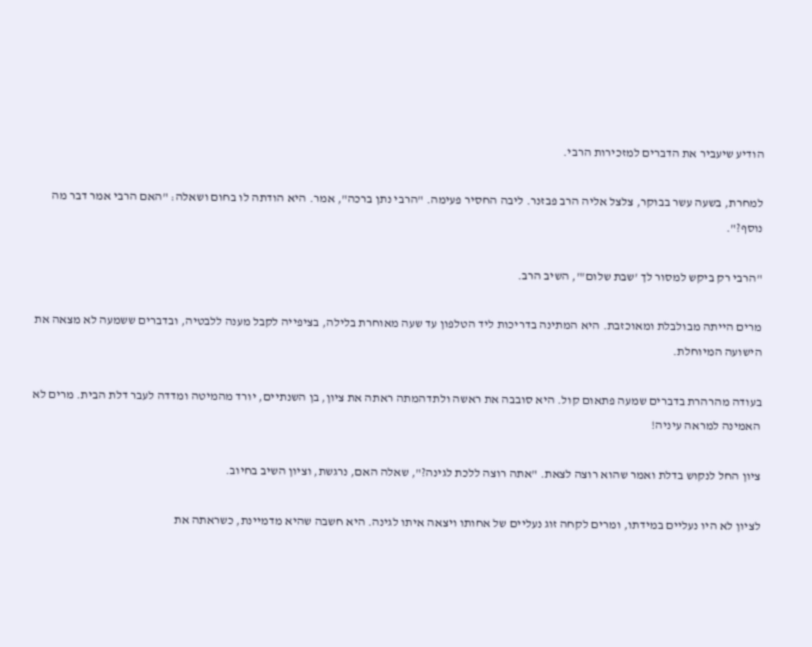הודיע שיעביר את הדברים למזכירות הרבי.

למחרת, בשעה עשר בבוקר, צלצל אליה הרב פבזנר. ליבה החסיר פעימה. "הרבי נתן ברכה", אמר. היא הודתה לו בחום ושאלה: "האם הרבי אמר דבר מה נוסף?".

"הרבי רק ביקש למסור לך 'שבת שלום'", השיב הרב.

מרים הייתה מבולבלת ומאוכזבת. היא המתינה בדריכות ליד הטלפון עד שעה מאוחרת בלילה, בציפייה לקבל מענה ללבטיה, ובדברים ששמעה לא מצאה את הישועה המיוחלת.

בעודה מהרהרת בדברים שמעה פתאום קול. היא סובבה את ראשה ולתדהמתה ראתה את ציון, בן השנתיים, יורד מהמיטה ומדדה לעבר דלת הבית. מרים לא האמינה למראה עיניה!

ציון החל לנקוש בדלת ואמר שהוא רוצה לצאת. "אתה רוצה ללכת לגינה?", שאלה האם, נרגשת, וציון השיב בחיוב.

לציון לא היו נעליים במידתו, ומרים לקחה זוג נעליים של אחותו ויצאה איתו לגינה. היא חשבה שהיא מדמיינת, כשראתה את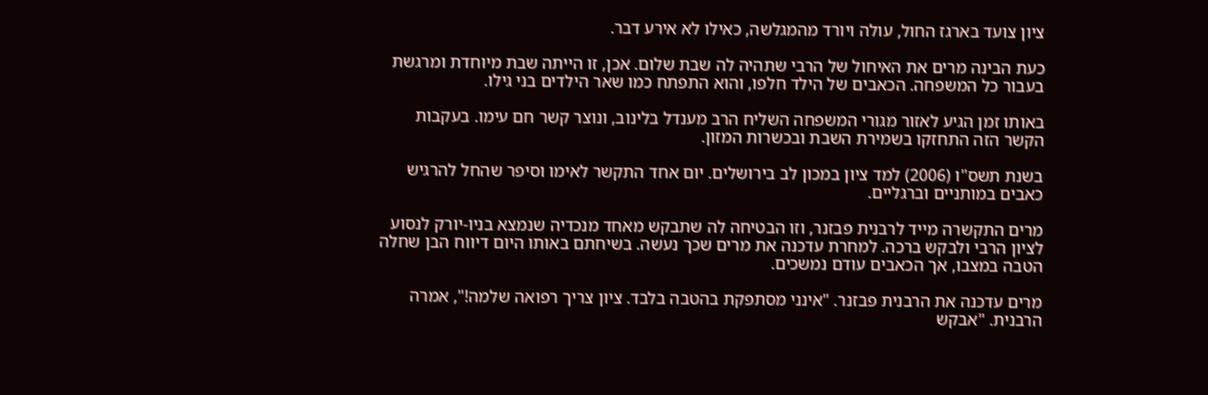ציון צועד בארגז החול, עולה ויורד מהמגלשה, כאילו לא אירע דבר.

כעת הבינה מרים את האיחול של הרבי שתהיה לה שבת שלום. אכן, זו הייתה שבת מיוחדת ומרגשת בעבור כל המשפחה. הכאבים של הילד חלפו, והוא התפתח כמו שאר הילדים בני גילו.

באותו זמן הגיע לאזור מגורי המשפחה השליח הרב מענדל בלינוב, ונוצר קשר חם עימו. בעקבות הקשר הזה התחזקו בשמירת השבת ובכשרות המזון.

בשנת תשס"ו (2006) למד ציון במכון לב בירושלים. יום אחד התקשר לאימו וסיפר שהחל להרגיש כאבים במותניים וברגליים.

מרים התקשרה מייד לרבנית פבזנר, וזו הבטיחה לה שתבקש מאחד מנכדיה שנמצא בניו-יורק לנסוע לציון הרבי ולבקש ברכה. למחרת עדכנה את מרים שכך נעשה. בשיחתם באותו היום דיווח הבן שחלה הטבה במצבו, אך הכאבים עודם נמשכים.

מרים עדכנה את הרבנית פבזנר. "אינני מסתפקת בהטבה בלבד. ציון צריך רפואה שלמה!", אמרה הרבנית. "אבקש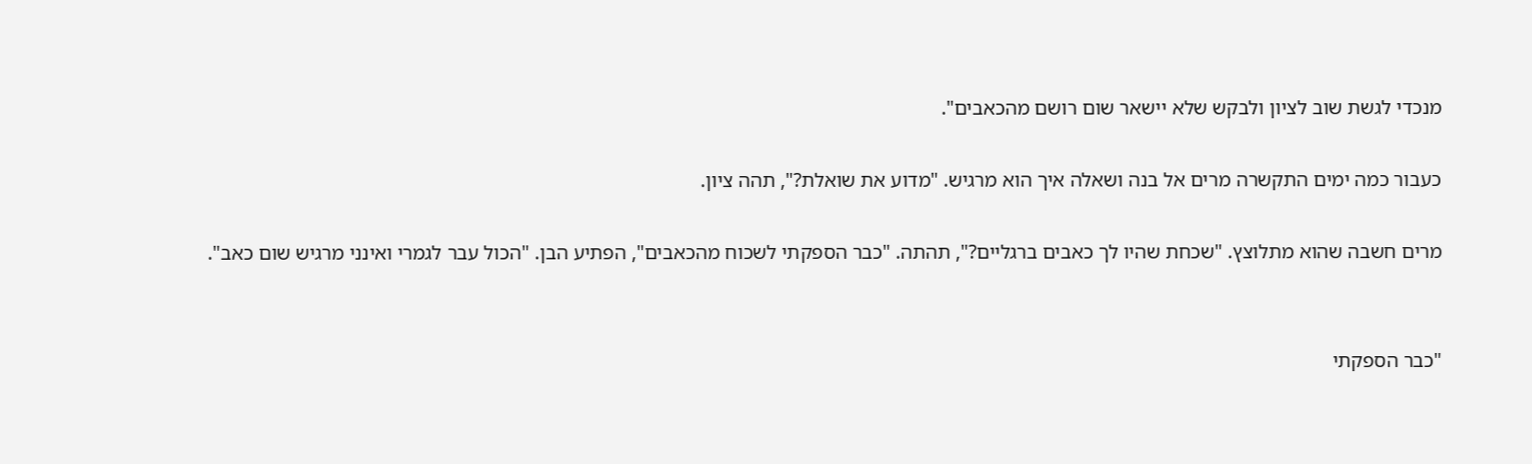מנכדי לגשת שוב לציון ולבקש שלא יישאר שום רושם מהכאבים".

כעבור כמה ימים התקשרה מרים אל בנה ושאלה איך הוא מרגיש. "מדוע את שואלת?", תהה ציון.

מרים חשבה שהוא מתלוצץ. "שכחת שהיו לך כאבים ברגליים?", תהתה. "כבר הספקתי לשכוח מהכאבים", הפתיע הבן. "הכול עבר לגמרי ואינני מרגיש שום כאב".


"כבר הספקתי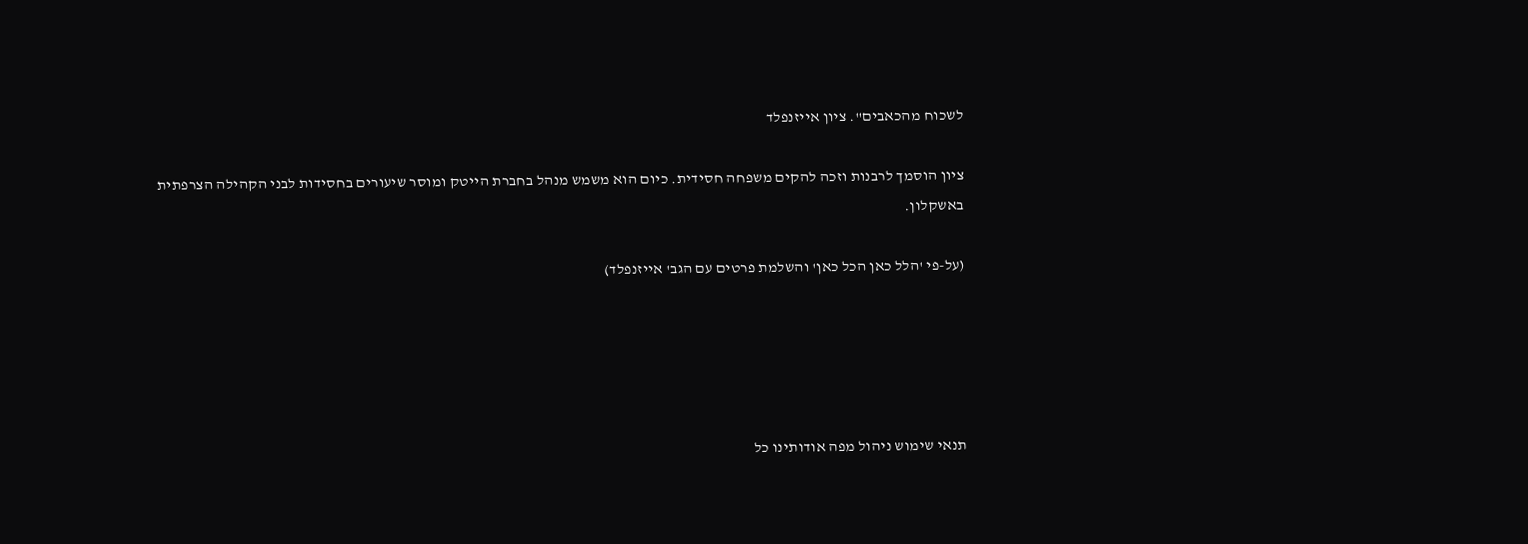לשכוח מהכאבים". ציון אייזנפלד

ציון הוסמך לרבנות וזכה להקים משפחה חסידית. כיום הוא משמש מנהל בחברת הייטק ומוסר שיעורים בחסידות לבני הקהילה הצרפתית באשקלון.

(על-פי 'הלל כאן הכל כאן' והשלמת פרטים עם הגב' אייזנפלד)





תנאי שימוש ניהול מפה אודותינו כל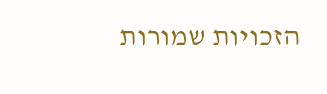הזכויות שמורות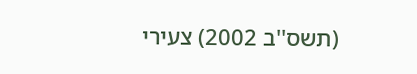(תשס''ב 2002) צעירי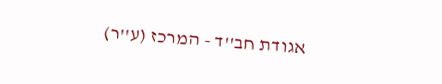אגודת חב''ד - המרכז (ע''ר)